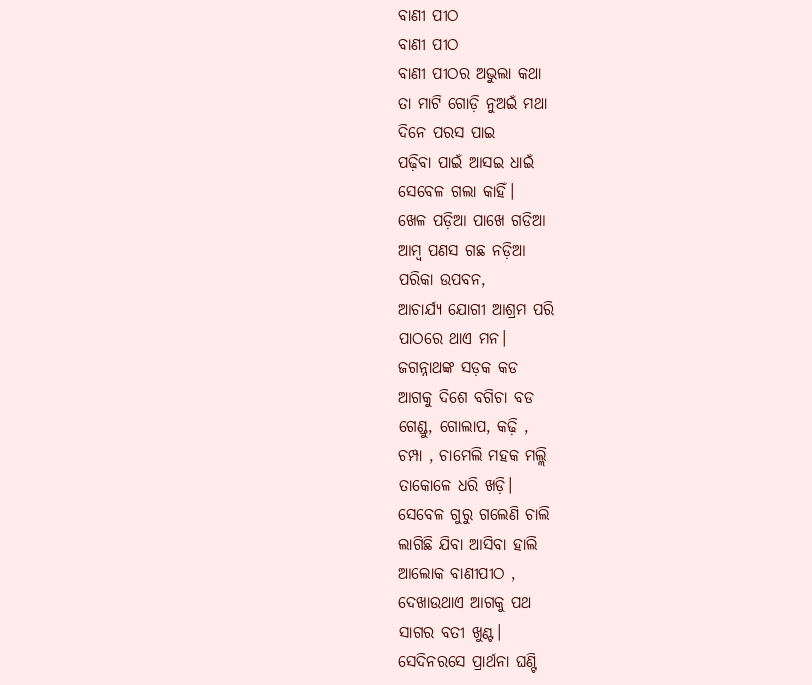ବାଣୀ ପୀଠ
ବାଣୀ ପୀଠ
ବାଣୀ ପୀଠର ଅଭୁଲା କଥା
ତା ମାଟି ଗୋଡ଼ି ନୁଅଇଁ ମଥା
ଦିନେ ପରସ ପାଇ
ପଢ଼ିବା ପାଇଁ ଆସଇ ଧାଇଁ
ସେବେଳ ଗଲା କାହିଁ।
ଖେଳ ପଡ଼ିଆ ପାଖେ ଗଡିଆ
ଆମ୍ବ ପଣସ ଗଛ ନଡ଼ିଆ
ପରିକା ଉପବନ,
ଆଚାର୍ଯ୍ୟ ଯୋଗୀ ଆଶ୍ରମ ପରି
ପାଠରେ ଥାଏ ମନ।
ଜଗନ୍ନାଥଙ୍କ ସଡ଼କ କଡ
ଆଗକୁ ଦିଶେ ବଗିଚା ବଡ
ଗେଣ୍ଡୁ, ଗୋଲାପ, କଢ଼ି ,
ଚମ୍ପା , ଚାମେଲି ମହକ ମଲ୍ଲି
ତାକୋଳେ ଧରି ଖଡ଼ି।
ସେବେଳ ଗୁରୁ ଗଲେଣି ଚାଲି
ଲାଗିଛି ଯିବା ଆସିବା ହାଲି
ଆଲୋକ ବାଣୀପୀଠ ,
ଦେଖାଉଥାଏ ଆଗକୁ ପଥ
ସାଗର ବତୀ ଖୁଣ୍ଟ।
ସେଦିନରସେ ପ୍ରାର୍ଥନା ଘଣ୍ଟି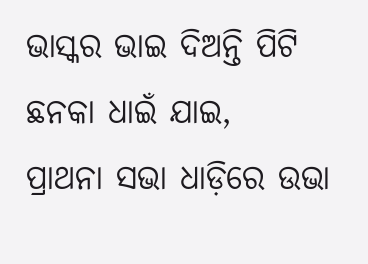ଭାସ୍କର ଭାଇ ଦିଅନ୍ତି ପିଟି
ଛନକା ଧାଇଁ ଯାଇ,
ପ୍ରାଥନା ସଭା ଧାଡ଼ିରେ ଉଭା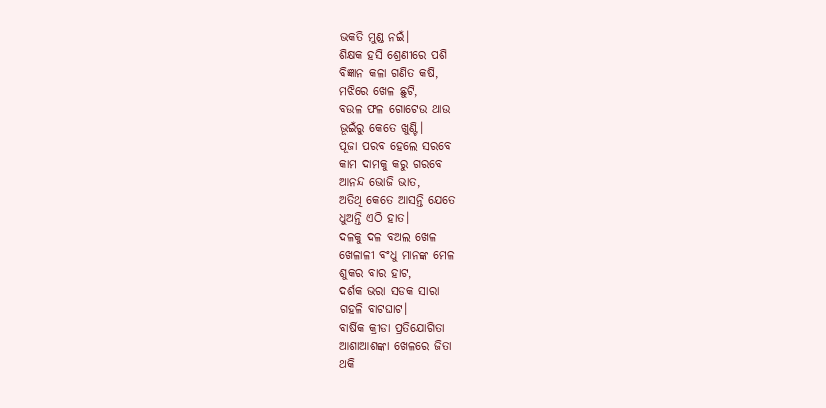ଭକତି ମୁଣ୍ଡ ନଇଁ।
ଶିକ୍ଷକ ହସି ଶ୍ରେଣୀରେ ପଶି
ବିଜ୍ଞାନ କଳା ଗଣିତ କଷି,
ମଝିରେ ଖେଳ ଛୁଟି,
ବଉଳ ଫଳ ଗୋଟେଉ ଥାଉ
ଭୂଇଁରୁ କେତେ ଖୁଣ୍ଟି।
ପୂଜା ପରବ ହେଲେ ସରବେ
କାମ ଦାମକୁ କରୁ ଗରବେ
ଆନନ୍ଦ ଭୋଜି ଭାତ,
ଅତିଥି କେତେ ଆସନ୍ତି ଯେତେ
ଧୁଅନ୍ତି ଏଠି ହାତ।
ଦଳକୁ ଦଳ ବଅଲ ଖେଳ
ଖେଳାଳୀ ବଂଧୁ ମାନଙ୍କ ମେଳ
ଶୁକର ବାର ହାଟ,
ଦର୍ଶକ ଭରା ସଡକ ସାରା
ଗହଳି ବାଟଘାଟ।
ବାର୍ଷିକ କ୍ରୀଡା ପ୍ରତିଯୋଗିତା
ଆଶାଆଶଙ୍କା ଖେଳରେ ଜିତା
ଥକି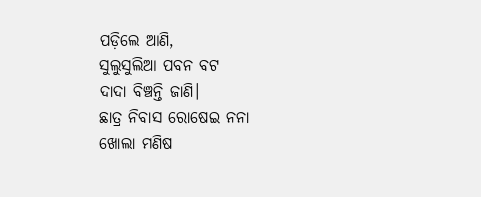ପଡ଼ିଲେ ଆଣି,
ସୁଲୁସୁଲିଆ ପବନ ବଟ
ଦାଦା ବିଞ୍ଚନ୍ତି ଜାଣି।
ଛାତ୍ର ନିବାସ ରୋଷେଇ ନନା
ଖୋଲା ମଣିଷ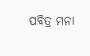ପବିତ୍ର ମନା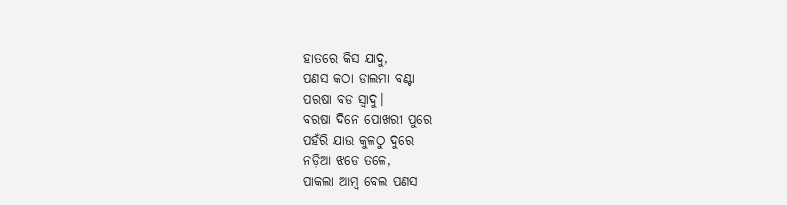ହାତରେ କିସ ଯାଦୁ,
ପଣସ କଠା ଡାଲମା ବଣ୍ଟା
ପରଷା ବଡ ସ୍ୱାଦୁ।
ବରଷା ଦିନେ ପୋଖରୀ ପୁରେ
ପହଁରି ଯାଉ କୁଳଠୁ ଦୁରେ
ନଡ଼ିଆ ଝଡେ ତଳେ,
ପାକଲା ଆମ୍ବ ବେଲ ପଣସ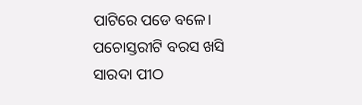ପାଟିରେ ପଡେ ବଳେ।
ପଚୋସ୍ତରୀଟି ବରସ ଖସି
ସାରଦା ପୀଠ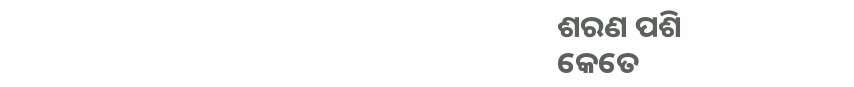ଶରଣ ପଶି
କେତେ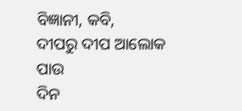ବିଜ୍ଞାନୀ, କବି,
ଦୀପରୁ ଦୀପ ଆଲୋକ ପାଉ
ଦିନ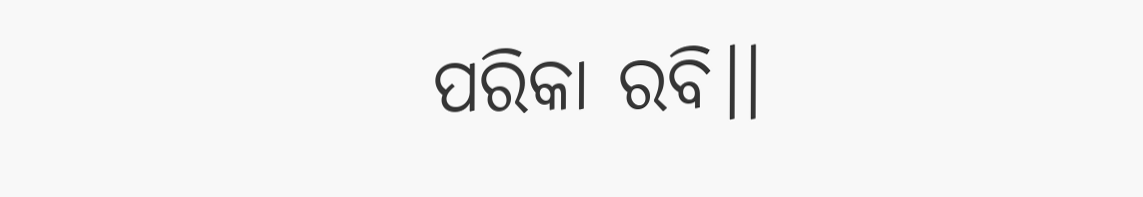ପରିକା ରବି।।